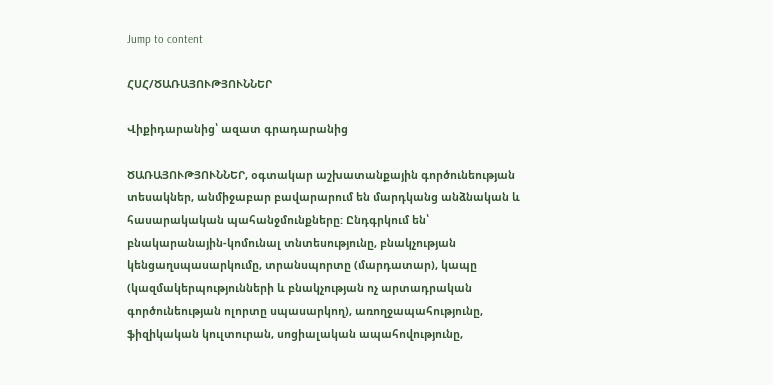Jump to content

ՀՍՀ/ԾԱՌԱՅՈՒԹՅՈՒՆՆԵՐ

Վիքիդարանից՝ ազատ գրադարանից

ԾԱՌԱՅՈՒԹՅՈՒՆՆԵՐ, օգտակար աշխատանքային գործունեության տեսակներ, անմիջաբար բավարարում են մարդկանց անձնական և հասարակական պահանջմունքները: Ընդգրկում են՝ բնակարանային-կոմունալ տնտեսությունը, բնակչության կենցաղսպասարկումը, տրանսպորտը (մարդատար), կապը (կազմակերպությունների և բնակչության ոչ արտադրական գործունեության ոլորտը սպասարկող), առողջապահությունը, ֆիզիկական կուլտուրան, սոցիալական ապահովությունը,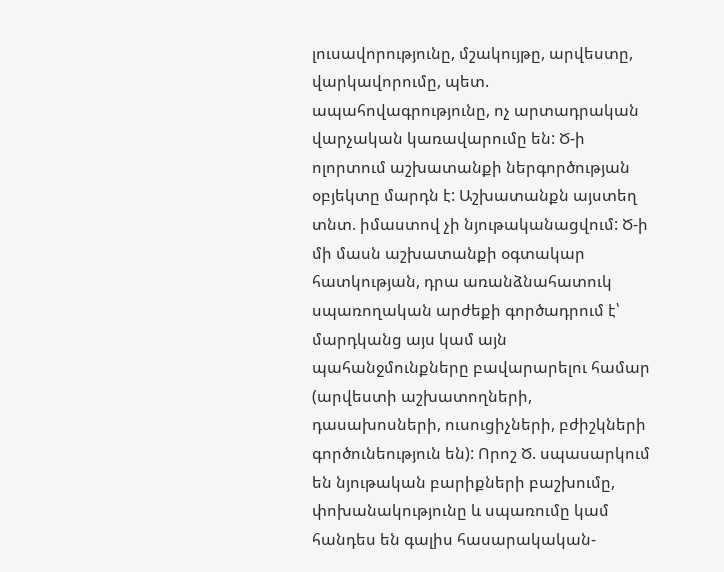լուսավորությունը, մշակույթը, արվեստը, վարկավորումը, պետ. ապահովագրությունը, ոչ արտադրական վարչական կառավարումը են: Ծ-ի ոլորտում աշխատանքի ներգործության օբյեկտը մարդն է: Աշխատանքն այստեղ տնտ. իմաստով չի նյութականացվում: Ծ-ի մի մասն աշխատանքի օգտակար հատկության, դրա առանձնահատուկ սպառողական արժեքի գործադրում է՝ մարդկանց այս կամ այն պահանջմունքները բավարարելու համար (արվեստի աշխատողների, դասախոսների, ուսուցիչների, բժիշկների գործունեություն են): Որոշ Ծ. սպասարկում են նյութական բարիքների բաշխումը, փոխանակությունը և սպառումը կամ հանդես են գալիս հասարակական-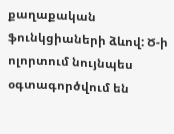քաղաքական ֆունկցիաների ձևով: Ծ-ի ոլորտում նույնպես օգտագործվում են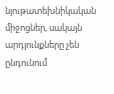նյութատեխնիկական միջոցներ, սակայն արդյունքները չեն ընդունում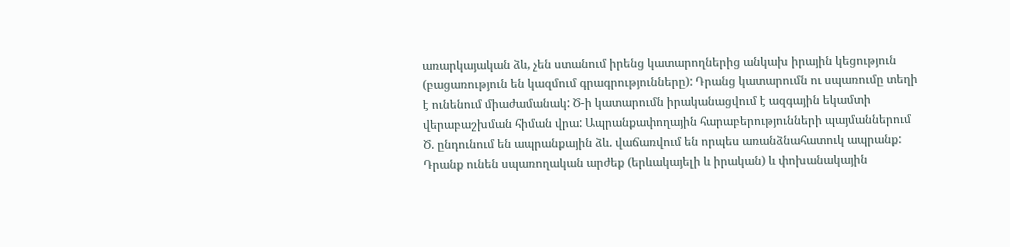առարկայական ձև, չեն ստանում իրենց կատարողներից անկախ իրային կեցություն (բացառություն են կազմում գրագրությունները): Դրանց կատարումն ու սպառումը տեղի է ունենում միաժամանակ: Ծ-ի կատարումն իրականացվում է ազգային եկամտի վերաբաշխման հիման վրա: Ապրանքափողային հարաբերությունների պայմաններում Ծ. ընդունում են ապրանքային ձև. վաճառվում են որպես առանձնահատուկ ապրանք: Դրանք ունեն սպառողական արժեք (երևակայելի և իրական) և փոխանակային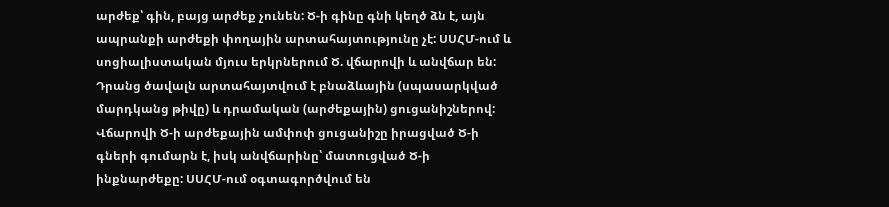արժեք՝ գին, բայց արժեք չունեն: Ծ-ի գինը գնի կեղծ ձն է, այն ապրանքի արժեքի փողային արտահայտությունը չէ: ՍՍՀՄ-ում և սոցիալիստական մյուս երկրներում Ծ. վճարովի և անվճար են: Դրանց ծավալն արտահայտվում է բնաձևային (սպասարկված մարդկանց թիվը) և դրամական (արժեքային) ցուցանիշներով: Վճարովի Ծ-ի արժեքային ամփոփ ցուցանիշը իրացված Ծ-ի գների գումարն է, իսկ անվճարինը՝ մատուցված Ծ-ի ինքնարժեքը: ՍՍՀՄ-ում օգտագործվում են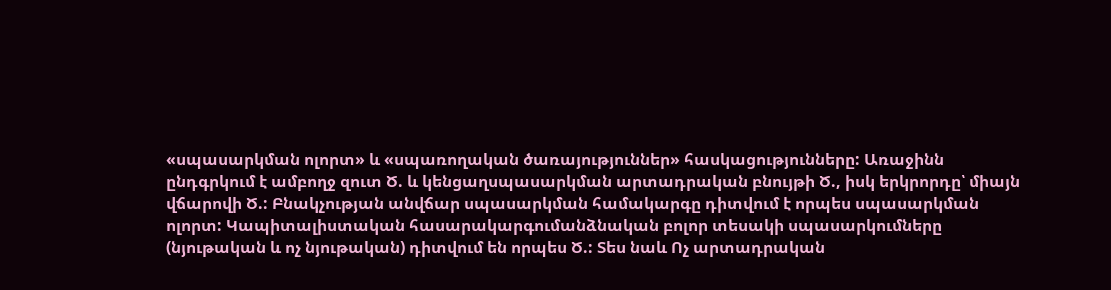«սպասարկման ոլորտ» և «սպառողական ծառայություններ» հասկացությունները: Առաջինն ընդգրկում է ամբողջ զուտ Ծ. և կենցաղսպասարկման արտադրական բնույթի Ծ., իսկ երկրորդը՝ միայն վճարովի Ծ.: Բնակչության անվճար սպասարկման համակարգը դիտվում է որպես սպասարկման ոլորտ: Կապիտալիստական հասարակարգումանձնական բոլոր տեսակի սպասարկումները (նյութական և ոչ նյութական) դիտվում են որպես Ծ.: Տես նաև Ոչ արտադրական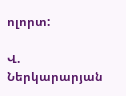ոլորտ:

Վ. Ներկարարյան